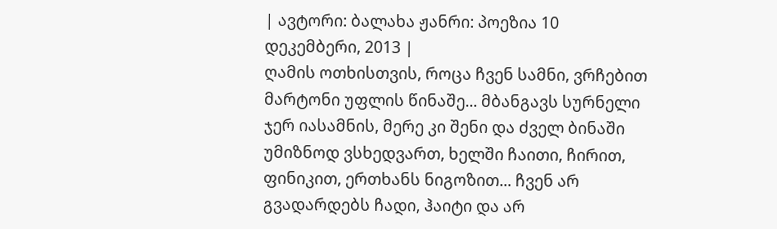| ავტორი: ბალახა ჟანრი: პოეზია 10 დეკემბერი, 2013 |
ღამის ოთხისთვის, როცა ჩვენ სამნი, ვრჩებით მარტონი უფლის წინაშე... მბანგავს სურნელი ჯერ იასამნის, მერე კი შენი და ძველ ბინაში უმიზნოდ ვსხედვართ, ხელში ჩაითი, ჩირით, ფინიკით, ერთხანს ნიგოზით... ჩვენ არ გვადარდებს ჩადი, ჰაიტი და არ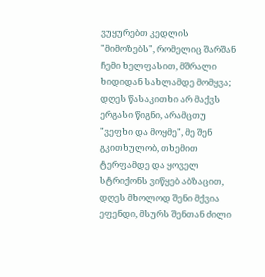ვუყურებთ კედლის "მიმოზებს", რომელიც შარშან ჩემი ხელფასით, მშრალი ხიდიდან სახლამდე მომყვა; დღეს წასაკითხი არ მაქვს ერგასი წიგნი, არამცთუ "ვეფხი და მოყმე", მე შენ გკითხულობ, თხემით ტერფამდე და ყოველ სტრიქონს ვიწყებ აბზაცით, დღეს მხოლოდ შენი მქვია ეფენდი, მსურს შენთან ძილი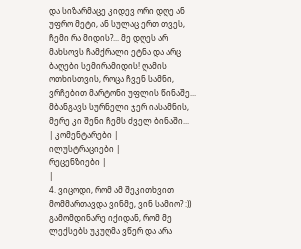და სიზარმაცე კიდევ ორი დღე ან უფრო მეტი, ან სულაც ერთ თვეს, ჩემი რა მიდის?... მე დღეს არ მახსოვს ჩამქრალი ეტნა და არც ბაღები სემირამიდის! ღამის ოთხისთვის, როცა ჩვენ სამნი, ვრჩებით მარტონი უფლის წინაშე... მბანგავს სურნელი ჯერ იასამნის, მერე კი შენი ჩემს ძველ ბინაში...
| კომენტარები |
ილუსტრაციები |
რეცენზიები |
|
4. ვიცოდი, რომ ამ შეკითხვით მომმართავდა ვინმე, ვინ სამიო? :)) გამომდინარე იქიდან, რომ მე ლექსებს უკუღმა ვწერ და არა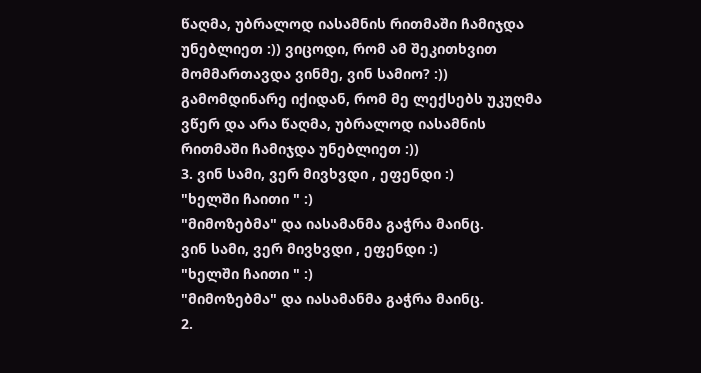წაღმა, უბრალოდ იასამნის რითმაში ჩამიჯდა უნებლიეთ :)) ვიცოდი, რომ ამ შეკითხვით მომმართავდა ვინმე, ვინ სამიო? :)) გამომდინარე იქიდან, რომ მე ლექსებს უკუღმა ვწერ და არა წაღმა, უბრალოდ იასამნის რითმაში ჩამიჯდა უნებლიეთ :))
3. ვინ სამი, ვერ მივხვდი , ეფენდი :)
"ხელში ჩაითი " :)
"მიმოზებმა" და იასამანმა გაჭრა მაინც.
ვინ სამი, ვერ მივხვდი , ეფენდი :)
"ხელში ჩაითი " :)
"მიმოზებმა" და იასამანმა გაჭრა მაინც.
2.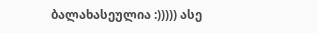ბალახასეულია :))))) ასე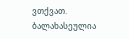ვთქვათ. ბალახასეულია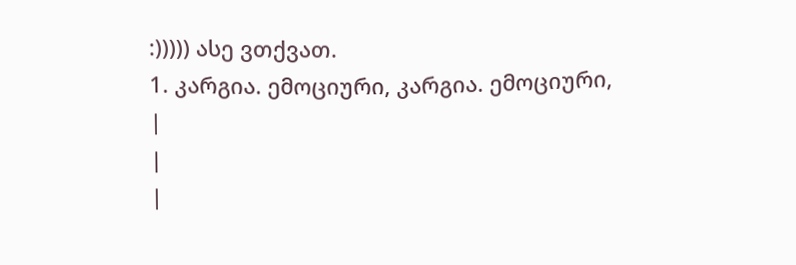:))))) ასე ვთქვათ.
1. კარგია. ემოციური, კარგია. ემოციური,
|
|
|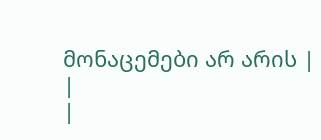მონაცემები არ არის |
|
|